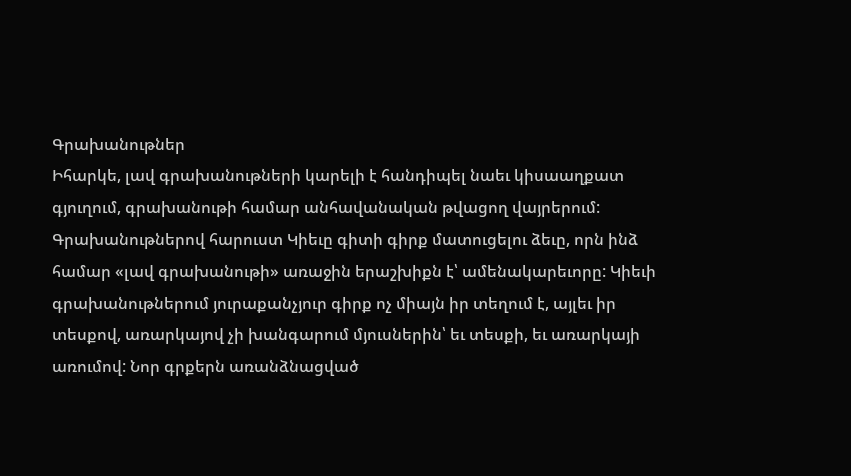Գրախանութներ
Իհարկե, լավ գրախանութների կարելի է հանդիպել նաեւ կիսաաղքատ գյուղում, գրախանութի համար անհավանական թվացող վայրերում: Գրախանութներով հարուստ Կիեւը գիտի գիրք մատուցելու ձեւը, որն ինձ համար «լավ գրախանութի» առաջին երաշխիքն է՝ ամենակարեւորը: Կիեւի գրախանութներում յուրաքանչյուր գիրք ոչ միայն իր տեղում է, այլեւ իր տեսքով, առարկայով չի խանգարում մյուսներին՝ եւ տեսքի, եւ առարկայի առումով: Նոր գրքերն առանձնացված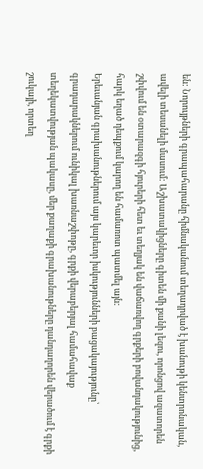են: Նորույթների գրապահարանը հիմնականում տեղադրված է խանութի կենտրոնական, ավելի տեսանելի մասում: Աշխատակիցները գիտեն մի քանի լեզու, որոնցով ազատորեն շփվում են օտարազգի հյուրերի հետ եւ տեղյակ են վաճառվող գրքերի բովանդակությունից, հարկ եղած դեպքում կարող են համառոտ պատմել այն:
Երեւանյան գրախանութներում այս կարեւոր իսկությունների բացակայությունը՝ գրադարակներում ունիկալ խառնաշփոթը, գրքի վերաբերյալ համահավաք տեղեկատվության պակասը, մեր քաղաքի գրախանութները դանդաղորեն վերածում է գրքի շուկայի, որտեղ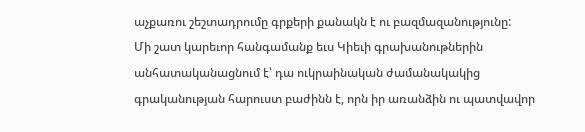աչքառու շեշտադրումը գրքերի քանակն է ու բազմազանությունը:
Մի շատ կարեւոր հանգամանք եւս Կիեւի գրախանութներին անհատականացնում է՝ դա ուկրաինական ժամանակակից գրականության հարուստ բաժինն է, որն իր առանձին ու պատվավոր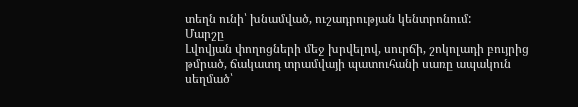տեղն ունի՝ խնամված, ուշադրության կենտրոնում:
Մարշը
Լվովյան փողոցների մեջ խրվելով, սուրճի, շոկոլադի բույրից թմրած, ճակատդ տրամվայի պատուհանի սառը ապակուն սեղմած՝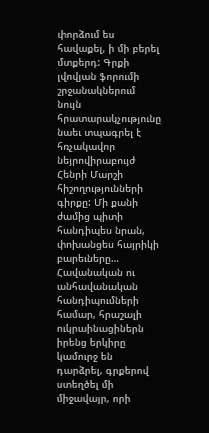փորձում ես հավաքել, ի մի բերել մտքերդ: Գրքի լվովյան ֆորումի շրջանակներում նույն հրատարակչությունը նաեւ տպագրել է հռչակավոր նեյրովիրաբույժ Հենրի Մարշի հիշողությունների գիրքը: Մի քանի ժամից պիտի հանդիպես նրան, փոխանցես հայրիկի բարեւները… Հավանական ու անհավանական հանդիպումների համար, հրաշալի ուկրաինացիներն իրենց երկիրը կամուրջ են դարձրել, գրքերով ստեղծել մի միջավայր, որի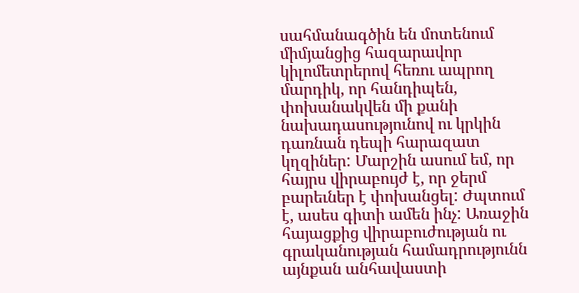սահմանագծին են մոտենում միմյանցից հազարավոր կիլոմետրերով հեռու ապրող մարդիկ, որ հանդիպեն, փոխանակվեն մի քանի նախադասությունով ու կրկին դառնան դեպի հարազատ կղզիներ: Մարշին ասում եմ, որ հայրս վիրաբույժ է, որ ջերմ բարեւներ է փոխանցել: Ժպտում է, ասես գիտի ամեն ինչ: Առաջին հայացքից վիրաբուժության ու գրականության համադրությունն այնքան անհավաստի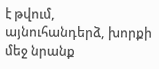է թվում, այնուհանդերձ, խորքի մեջ նրանք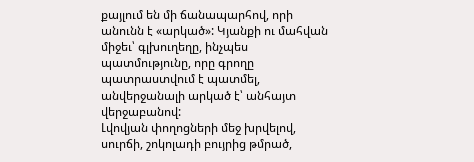քայլում են մի ճանապարհով, որի անունն է «արկած»: Կյանքի ու մահվան միջեւ՝ գլխուղեղը, ինչպես պատմությունը, որը գրողը պատրաստվում է պատմել, անվերջանալի արկած է՝ անհայտ վերջաբանով:
Լվովյան փողոցների մեջ խրվելով, սուրճի, շոկոլադի բույրից թմրած,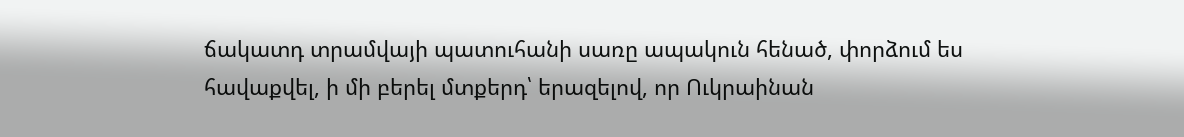ճակատդ տրամվայի պատուհանի սառը ապակուն հենած, փորձում ես հավաքվել, ի մի բերել մտքերդ՝ երազելով, որ Ուկրաինան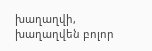խաղաղվի, խաղաղվեն բոլոր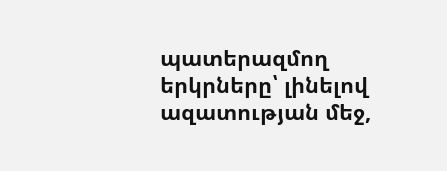պատերազմող երկրները՝ լինելով ազատության մեջ,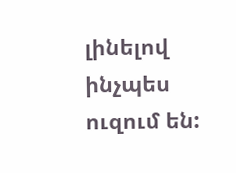լինելով ինչպես ուզում են: